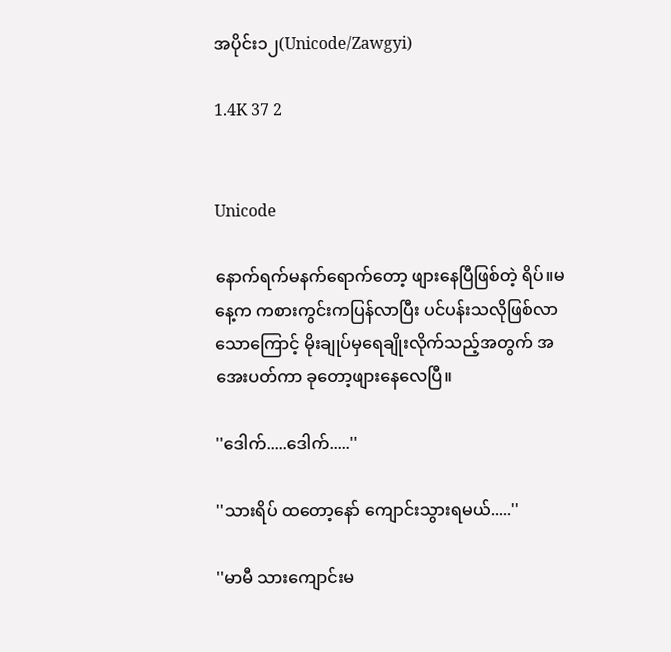အပိုင်း၁၂(Unicode/Zawgyi)

1.4K 37 2


Unicode

နောက်ရက်မနက်ရောက်တော့ ဖျားနေပြီဖြစ်တဲ့ ရိပ်။မနေ့က ကစားကွင်းကပြန်လာပြီး ပင်ပန်းသလိုဖြစ်လာသောကြောင့် မိုးချုပ်မှရေချိုးလိုက်သည့်အတွက် အအေးပတ်ကာ ခုတော့ဖျားနေလေပြီ။

''ဒေါက်.....ဒေါက်.....''

''သားရိပ် ထတော့နော် ကျောင်းသွားရမယ်.....''

''မာမီ သားကျောင်းမ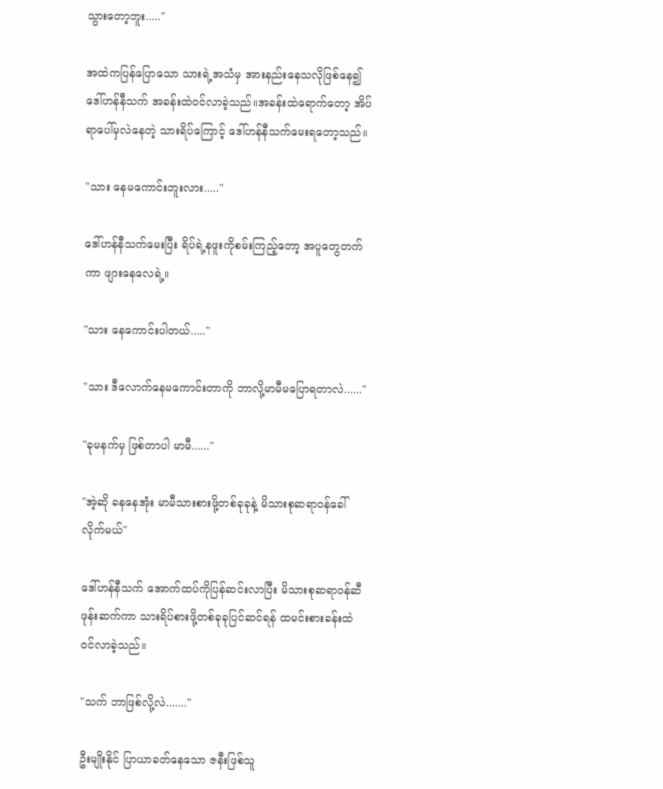သွားတော့ဘူး.....''

အထဲကပြန်ပြောသော သားရဲ့အသံမှ အားနည်းနေသလိုဖြစ်နေ၍ ဒေါ်ဟန်နီသက် အခန်းထဲဝင်လာခဲ့သည်။အခန်းထဲရောက်တော့ အိပ်ရာပေါ်မှလဲနေတဲ့ သားရိပ်ကြောင့် ဒေါ်ဟန်နီသက်မေးရတော့သည်။

''သား နေမကောင်းဘူးလား.....''

ဒေါ်ဟန်နီသက်မေးပြီး ရိပ်ရဲ့နဖူးကိုစမ်းကြည့်တော့ အပူတွေတက်ကာ ဖျားနေလေရဲ့။

''သား နေကောင်းပါတယ်.....''

''သား ဒီလောက်နေမကောင်းတာကို ဘာလို့မာမီမပြောရတာလဲ......''

''ခုမနက်မှ ဖြစ်တာပါ မာမီ......''

''အဲ့ဆို ခနနေအုံး မာမီသားစားဖို့တစ်ခုခုနဲ့ မိသားစုဆရာဝန်ခေါ်လိုက်မယ်"

ဒေါ်ဟန်နီသက် အောက်ထပ်ကိုပြန်ဆင်းလာပြီး မိသားစုဆရာဝန်ဆီဖုန်းဆက်ကာ သားရိပ်စားဖို့တစ်ခုခုပြင်ဆင်ရန် ထမင်းစားခန်းထဲဝင်လာခဲ့သည်။

''သက် ဘာဖြစ်လို့လဲ.......''

ဦးမျိုးနိုင် ပြာယာခတ်နေသော ဇနီးဖြစ်သူ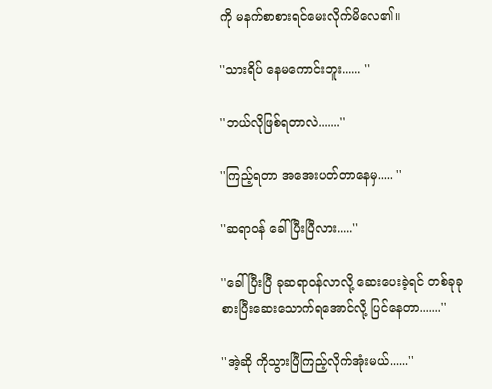ကို မနက်စာစားရင်မေးလိုက်မိလေ၏။

''သားရိပ် နေမကောင်းဘူး...... ''

''ဘယ်လိုဖြစ်ရတာလဲ.......''

''ကြည့်ရတာ အအေးပတ်တာနေမှ..... ''

''ဆရာဝန် ခေါ်ပြီးပြီလား.....''

''ခေါ်ပြီးပြီ ခုဆရာဝန်လာလို့ ဆေးပေးခဲ့ရင် တစ်ခုခုစားပြီးဆေးသောက်ရအောင်လို့ ပြင်နေတာ.......''

''အဲ့ဆို ကိုသွားပြီကြည့်လိုက်အုံးမယ်......''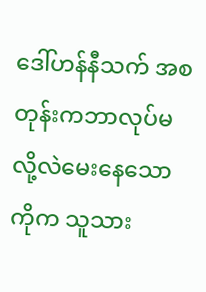ဒေါ်ဟန်နီသက် အစတုန်းကဘာလုပ်မလို့လဲမေးနေသော ကိုက သူသား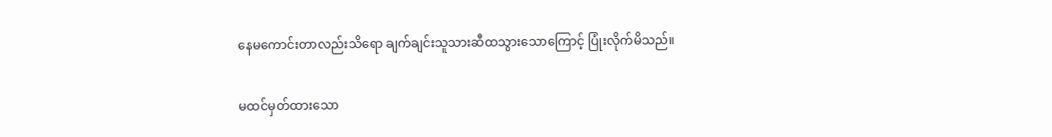နေမကောင်းတာလည်းသိရော ချက်ချင်းသူသားဆီထသွားသောကြောင့် ပြုံးလိုက်မိသည်။

မထင်မှတ်ထားသော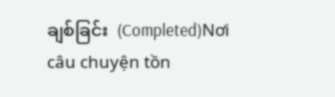ချစ်ခြင်း  (Completed)Nơi câu chuyện tồn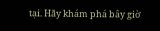tại. Hãy khám phá bây giờ